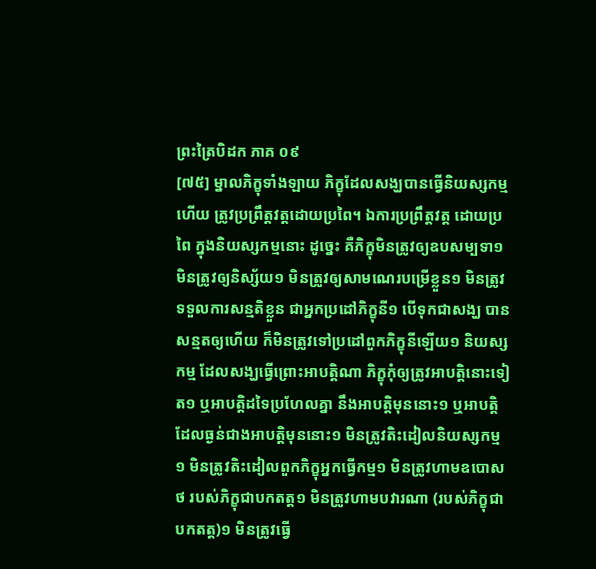ព្រះត្រៃបិដក ភាគ ០៩
[៧៥] ម្នាលភិក្ខុទាំងឡាយ ភិក្ខុដែលសង្ឃបានធ្វើនិយស្សកម្មហើយ ត្រូវប្រព្រឹត្តវត្តដោយប្រពៃ។ ឯការប្រព្រឹត្តវត្ត ដោយប្រពៃ ក្នុងនិយស្សកម្មនោះ ដូច្នេះ គឺភិក្ខុមិនត្រូវឲ្យឧបសម្បទា១ មិនត្រូវឲ្យនិស្ស័យ១ មិនត្រូវឲ្យសាមណេរបម្រើខ្លួន១ មិនត្រូវទទួលការសន្មតិខ្លួន ជាអ្នកប្រដៅភិក្ខុនី១ បើទុកជាសង្ឃ បានសន្មតឲ្យហើយ ក៏មិនត្រូវទៅប្រដៅពួកភិក្ខុនីឡើយ១ និយស្សកម្ម ដែលសង្ឃធ្វើព្រោះអាបត្តិណា ភិក្ខុកុំឲ្យត្រូវអាបត្តិនោះទៀត១ ឬអាបត្តិដទៃប្រហែលគ្នា នឹងអាបត្តិមុននោះ១ ឬអាបត្តិដែលធ្ងន់ជាងអាបត្តិមុននោះ១ មិនត្រូវតិះដៀលនិយស្សកម្ម១ មិនត្រូវតិះដៀលពួកភិក្ខុអ្នកធ្វើកម្ម១ មិនត្រូវហាមឧបោសថ របស់ភិក្ខុជាបកតត្ត១ មិនត្រូវហាមបវារណា (របស់ភិក្ខុជាបកតត្ត)១ មិនត្រូវធ្វើ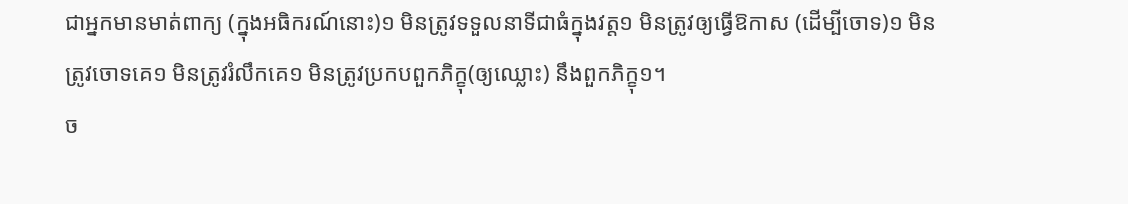ជាអ្នកមានមាត់ពាក្យ (ក្នុងអធិករណ៍នោះ)១ មិនត្រូវទទួលនាទីជាធំក្នុងវត្ត១ មិនត្រូវឲ្យធ្វើឱកាស (ដើម្បីចោទ)១ មិនត្រូវចោទគេ១ មិនត្រូវរំលឹកគេ១ មិនត្រូវប្រកបពួកភិក្ខុ(ឲ្យឈ្លោះ) នឹងពួកភិក្ខុ១។
ច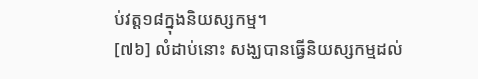ប់វត្ត១៨ក្នុងនិយស្សកម្ម។
[៧៦] លំដាប់នោះ សង្ឃបានធ្វើនិយស្សកម្មដល់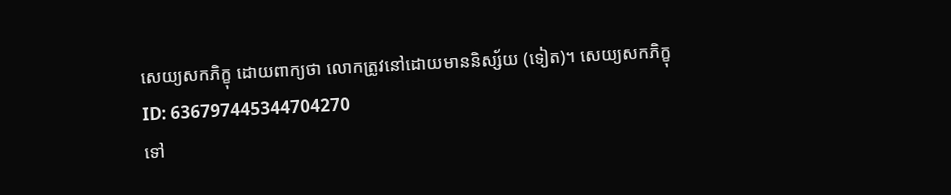សេយ្យសកភិក្ខុ ដោយពាក្យថា លោកត្រូវនៅដោយមាននិស្ស័យ (ទៀត)។ សេយ្យសកភិក្ខុ
ID: 636797445344704270
ទៅ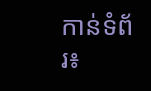កាន់ទំព័រ៖